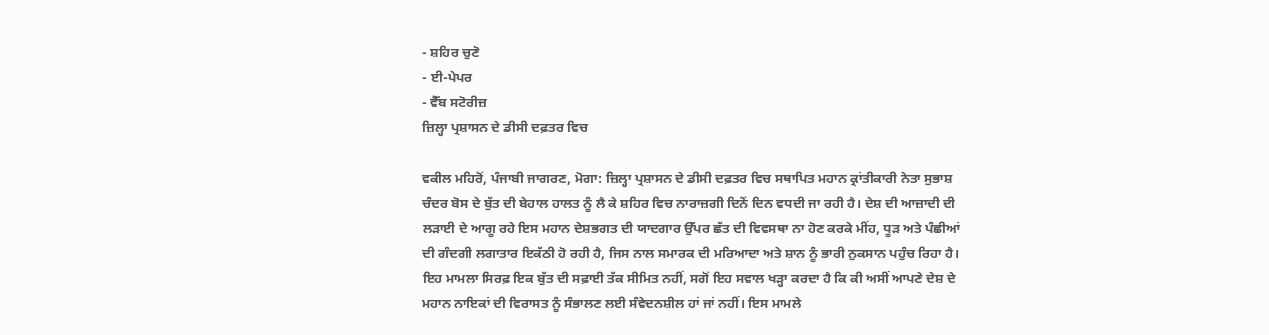- ਸ਼ਹਿਰ ਚੁਣੋ
- ਈ-ਪੇਪਰ
- ਵੈੱਬ ਸਟੋਰੀਜ਼
ਜ਼ਿਲ੍ਹਾ ਪ੍ਰਸ਼ਾਸਨ ਦੇ ਡੀਸੀ ਦਫ਼ਤਰ ਵਿਚ

ਵਕੀਲ ਮਹਿਰੋਂ, ਪੰਜਾਬੀ ਜਾਗਰਣ, ਮੋਗਾ: ਜ਼ਿਲ੍ਹਾ ਪ੍ਰਸ਼ਾਸਨ ਦੇ ਡੀਸੀ ਦਫ਼ਤਰ ਵਿਚ ਸਥਾਪਿਤ ਮਹਾਨ ਕ੍ਰਾਂਤੀਕਾਰੀ ਨੇਤਾ ਸੁਭਾਸ਼ ਚੰਦਰ ਬੋਸ ਦੇ ਬੁੱਤ ਦੀ ਬੇਹਾਲ ਹਾਲਤ ਨੂੰ ਲੈ ਕੇ ਸ਼ਹਿਰ ਵਿਚ ਨਾਰਾਜ਼ਗੀ ਦਿਨੋਂ ਦਿਨ ਵਧਦੀ ਜਾ ਰਹੀ ਹੈ। ਦੇਸ਼ ਦੀ ਆਜ਼ਾਦੀ ਦੀ ਲੜਾਈ ਦੇ ਆਗੂ ਰਹੇ ਇਸ ਮਹਾਨ ਦੇਸ਼ਭਗਤ ਦੀ ਯਾਦਗਾਰ ਉੱਪਰ ਛੱਤ ਦੀ ਵਿਵਸਥਾ ਨਾ ਹੋਣ ਕਰਕੇ ਮੀਂਹ, ਧੂੜ ਅਤੇ ਪੰਛੀਆਂ ਦੀ ਗੰਦਗੀ ਲਗਾਤਾਰ ਇਕੱਠੀ ਹੋ ਰਹੀ ਹੈ, ਜਿਸ ਨਾਲ ਸਮਾਰਕ ਦੀ ਮਰਿਆਦਾ ਅਤੇ ਸ਼ਾਨ ਨੂੰ ਭਾਰੀ ਨੁਕਸਾਨ ਪਹੁੰਚ ਰਿਹਾ ਹੈ। ਇਹ ਮਾਮਲਾ ਸਿਰਫ਼ ਇਕ ਬੁੱਤ ਦੀ ਸਫ਼ਾਈ ਤੱਕ ਸੀਮਿਤ ਨਹੀਂ, ਸਗੋਂ ਇਹ ਸਵਾਲ ਖੜ੍ਹਾ ਕਰਦਾ ਹੈ ਕਿ ਕੀ ਅਸੀਂ ਆਪਣੇ ਦੇਸ਼ ਦੇ ਮਹਾਨ ਨਾਇਕਾਂ ਦੀ ਵਿਰਾਸਤ ਨੂੰ ਸੰਭਾਲਣ ਲਈ ਸੰਵੇਦਨਸ਼ੀਲ ਹਾਂ ਜਾਂ ਨਹੀਂ। ਇਸ ਮਾਮਲੇ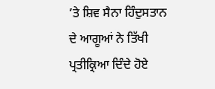’ਤੇ ਸ਼ਿਵ ਸੈਨਾ ਹਿੰਦੁਸਤਾਨ ਦੇ ਆਗੂਆਂ ਨੇ ਤਿੱਖੀ ਪ੍ਰਤੀਕ੍ਰਿਆ ਦਿੰਦੇ ਹੋਏ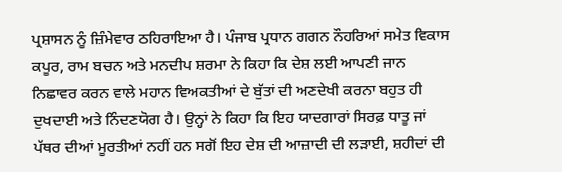ਪ੍ਰਸ਼ਾਸਨ ਨੂੰ ਜ਼ਿੰਮੇਵਾਰ ਠਹਿਰਾਇਆ ਹੈ। ਪੰਜਾਬ ਪ੍ਰਧਾਨ ਗਗਨ ਨੌਹਰਿਆਂ ਸਮੇਤ ਵਿਕਾਸ ਕਪੂਰ, ਰਾਮ ਬਚਨ ਅਤੇ ਮਨਦੀਪ ਸ਼ਰਮਾ ਨੇ ਕਿਹਾ ਕਿ ਦੇਸ਼ ਲਈ ਆਪਣੀ ਜਾਨ ਨਿਛਾਵਰ ਕਰਨ ਵਾਲੇ ਮਹਾਨ ਵਿਅਕਤੀਆਂ ਦੇ ਬੁੱਤਾਂ ਦੀ ਅਣਦੇਖੀ ਕਰਨਾ ਬਹੁਤ ਹੀ ਦੁਖਦਾਈ ਅਤੇ ਨਿੰਦਣਯੋਗ ਹੈ। ਉਨ੍ਹਾਂ ਨੇ ਕਿਹਾ ਕਿ ਇਹ ਯਾਦਗਾਰਾਂ ਸਿਰਫ਼ ਧਾਤੂ ਜਾਂ ਪੱਥਰ ਦੀਆਂ ਮੂਰਤੀਆਂ ਨਹੀਂ ਹਨ ਸਗੋਂ ਇਹ ਦੇਸ਼ ਦੀ ਆਜ਼ਾਦੀ ਦੀ ਲੜਾਈ, ਸ਼ਹੀਦਾਂ ਦੀ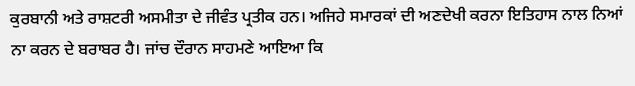ਕੁਰਬਾਨੀ ਅਤੇ ਰਾਸ਼ਟਰੀ ਅਸਮੀਤਾ ਦੇ ਜੀਵੰਤ ਪ੍ਰਤੀਕ ਹਨ। ਅਜਿਹੇ ਸਮਾਰਕਾਂ ਦੀ ਅਣਦੇਖੀ ਕਰਨਾ ਇਤਿਹਾਸ ਨਾਲ ਨਿਆਂ ਨਾ ਕਰਨ ਦੇ ਬਰਾਬਰ ਹੈ। ਜਾਂਚ ਦੌਰਾਨ ਸਾਹਮਣੇ ਆਇਆ ਕਿ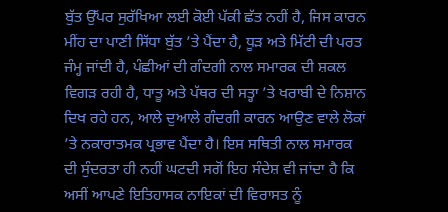ਬੁੱਤ ਉੱਪਰ ਸੁਰੱਖਿਆ ਲਈ ਕੋਈ ਪੱਕੀ ਛੱਤ ਨਹੀਂ ਹੈ, ਜਿਸ ਕਾਰਨ ਮੀਂਹ ਦਾ ਪਾਣੀ ਸਿੱਧਾ ਬੁੱਤ ’ਤੇ ਪੈਂਦਾ ਹੈ, ਧੂੜ ਅਤੇ ਮਿੱਟੀ ਦੀ ਪਰਤ ਜੰਮ੍ਹ ਜਾਂਦੀ ਹੈ, ਪੰਛੀਆਂ ਦੀ ਗੰਦਗੀ ਨਾਲ ਸਮਾਰਕ ਦੀ ਸ਼ਕਲ ਵਿਗੜ ਰਹੀ ਹੈ, ਧਾਤੂ ਅਤੇ ਪੱਥਰ ਦੀ ਸਤ੍ਹਾ ’ਤੇ ਖਰਾਬੀ ਦੇ ਨਿਸ਼ਾਨ ਦਿਖ ਰਹੇ ਹਨ, ਆਲੇ ਦੁਆਲੇ ਗੰਦਗੀ ਕਾਰਨ ਆਉਣ ਵਾਲੇ ਲੋਕਾਂ ’ਤੇ ਨਕਾਰਾਤਮਕ ਪ੍ਰਭਾਵ ਪੈਂਦਾ ਹੈ। ਇਸ ਸਥਿਤੀ ਨਾਲ ਸਮਾਰਕ ਦੀ ਸੁੰਦਰਤਾ ਹੀ ਨਹੀਂ ਘਟਦੀ ਸਗੋਂ ਇਹ ਸੰਦੇਸ਼ ਵੀ ਜਾਂਦਾ ਹੈ ਕਿ ਅਸੀਂ ਆਪਣੇ ਇਤਿਹਾਸਕ ਨਾਇਕਾਂ ਦੀ ਵਿਰਾਸਤ ਨੂੰ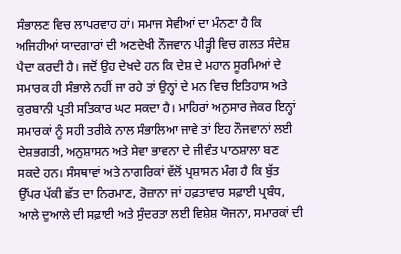ਸੰਭਾਲਣ ਵਿਚ ਲਾਪਰਵਾਹ ਹਾਂ। ਸਮਾਜ ਸੇਵੀਆਂ ਦਾ ਮੰਨਣਾ ਹੈ ਕਿ ਅਜਿਹੀਆਂ ਯਾਦਗਾਰਾਂ ਦੀ ਅਣਦੇਖੀ ਨੌਜਵਾਨ ਪੀੜ੍ਹੀ ਵਿਚ ਗਲਤ ਸੰਦੇਸ਼ ਪੈਦਾ ਕਰਦੀ ਹੈ। ਜਦੋਂ ਉਹ ਦੇਖਦੇ ਹਨ ਕਿ ਦੇਸ਼ ਦੇ ਮਹਾਨ ਸੂਰਮਿਆਂ ਦੇ ਸਮਾਰਕ ਹੀ ਸੰਭਾਲੇ ਨਹੀਂ ਜਾ ਰਹੇ ਤਾਂ ਉਨ੍ਹਾਂ ਦੇ ਮਨ ਵਿਚ ਇਤਿਹਾਸ ਅਤੇ ਕੁਰਬਾਨੀ ਪ੍ਰਤੀ ਸਤਿਕਾਰ ਘਟ ਸਕਦਾ ਹੈ। ਮਾਹਿਰਾਂ ਅਨੁਸਾਰ ਜੇਕਰ ਇਨ੍ਹਾਂ ਸਮਾਰਕਾਂ ਨੂੰ ਸਹੀ ਤਰੀਕੇ ਨਾਲ ਸੰਭਾਲਿਆ ਜਾਵੇ ਤਾਂ ਇਹ ਨੌਜਵਾਨਾਂ ਲਈ ਦੇਸ਼ਭਗਤੀ, ਅਨੁਸ਼ਾਸਨ ਅਤੇ ਸੇਵਾ ਭਾਵਨਾ ਦੇ ਜੀਵੰਤ ਪਾਠਸ਼ਾਲਾ ਬਣ ਸਕਦੇ ਹਨ। ਸੰਸਥਾਵਾਂ ਅਤੇ ਨਾਗਰਿਕਾਂ ਵੱਲੋਂ ਪ੍ਰਸ਼ਾਸਨ ਮੰਗ ਹੈ ਕਿ ਬੁੱਤ ਉੱਪਰ ਪੱਕੀ ਛੱਤ ਦਾ ਨਿਰਮਾਣ, ਰੋਜ਼ਾਨਾ ਜਾਂ ਹਫ਼ਤਾਵਾਰ ਸਫ਼ਾਈ ਪ੍ਰਬੰਧ, ਆਲੇ ਦੁਆਲੇ ਦੀ ਸਫ਼ਾਈ ਅਤੇ ਸੁੰਦਰਤਾ ਲਈ ਵਿਸ਼ੇਸ਼ ਯੋਜਨਾ, ਸਮਾਰਕਾਂ ਦੀ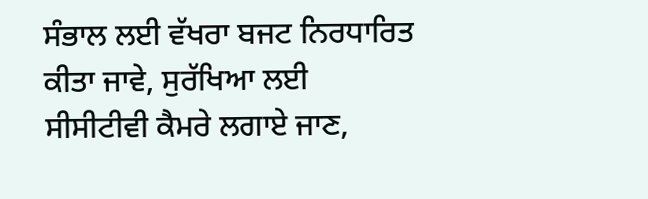ਸੰਭਾਲ ਲਈ ਵੱਖਰਾ ਬਜਟ ਨਿਰਧਾਰਿਤ ਕੀਤਾ ਜਾਵੇ, ਸੁਰੱਖਿਆ ਲਈ ਸੀਸੀਟੀਵੀ ਕੈਮਰੇ ਲਗਾਏ ਜਾਣ,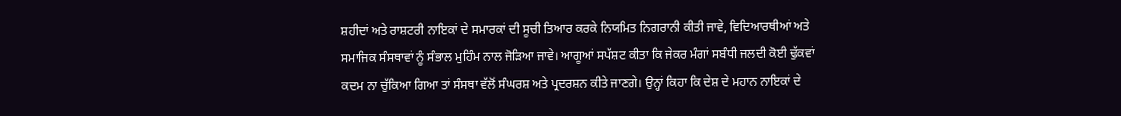ਸ਼ਹੀਦਾਂ ਅਤੇ ਰਾਸ਼ਟਰੀ ਨਾਇਕਾਂ ਦੇ ਸਮਾਰਕਾਂ ਦੀ ਸੂਚੀ ਤਿਆਰ ਕਰਕੇ ਨਿਯਮਿਤ ਨਿਗਰਾਨੀ ਕੀਤੀ ਜਾਵੇ, ਵਿਦਿਆਰਥੀਆਂ ਅਤੇ ਸਮਾਜਿਕ ਸੰਸਥਾਵਾਂ ਨੂੰ ਸੰਭਾਲ ਮੁਹਿੰਮ ਨਾਲ ਜੋੜਿਆ ਜਾਵੇ। ਆਗੂਆਂ ਸਪੱਸ਼ਟ ਕੀਤਾ ਕਿ ਜੇਕਰ ਮੰਗਾਂ ਸਬੰਧੀ ਜਲਦੀ ਕੋਈ ਢੁੱਕਵਾਂ ਕਦਮ ਨਾ ਚੁੱਕਿਆ ਗਿਆ ਤਾਂ ਸੰਸਥਾ ਵੱਲੋਂ ਸੰਘਰਸ਼ ਅਤੇ ਪ੍ਰਦਰਸ਼ਨ ਕੀਤੇ ਜਾਣਗੇ। ਉਨ੍ਹਾਂ ਕਿਹਾ ਕਿ ਦੇਸ਼ ਦੇ ਮਹਾਨ ਨਾਇਕਾਂ ਦੇ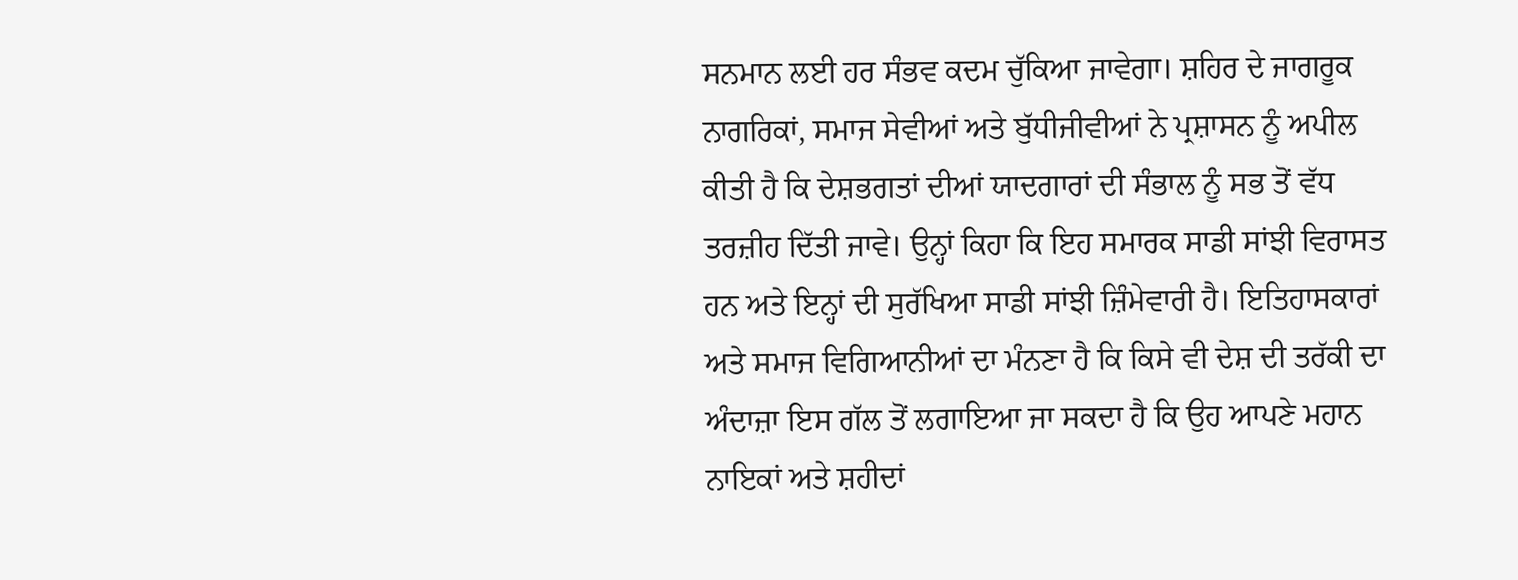ਸਨਮਾਨ ਲਈ ਹਰ ਸੰਭਵ ਕਦਮ ਚੁੱਕਿਆ ਜਾਵੇਗਾ। ਸ਼ਹਿਰ ਦੇ ਜਾਗਰੂਕ ਨਾਗਰਿਕਾਂ, ਸਮਾਜ ਸੇਵੀਆਂ ਅਤੇ ਬੁੱਧੀਜੀਵੀਆਂ ਨੇ ਪ੍ਰਸ਼ਾਸਨ ਨੂੰ ਅਪੀਲ ਕੀਤੀ ਹੈ ਕਿ ਦੇਸ਼ਭਗਤਾਂ ਦੀਆਂ ਯਾਦਗਾਰਾਂ ਦੀ ਸੰਭਾਲ ਨੂੰ ਸਭ ਤੋਂ ਵੱਧ ਤਰਜ਼ੀਹ ਦਿੱਤੀ ਜਾਵੇ। ਉਨ੍ਹਾਂ ਕਿਹਾ ਕਿ ਇਹ ਸਮਾਰਕ ਸਾਡੀ ਸਾਂਝੀ ਵਿਰਾਸਤ ਹਨ ਅਤੇ ਇਨ੍ਹਾਂ ਦੀ ਸੁਰੱਖਿਆ ਸਾਡੀ ਸਾਂਝੀ ਜ਼ਿੰਮੇਵਾਰੀ ਹੈ। ਇਤਿਹਾਸਕਾਰਾਂ ਅਤੇ ਸਮਾਜ ਵਿਗਿਆਨੀਆਂ ਦਾ ਮੰਨਣਾ ਹੈ ਕਿ ਕਿਸੇ ਵੀ ਦੇਸ਼ ਦੀ ਤਰੱਕੀ ਦਾ ਅੰਦਾਜ਼ਾ ਇਸ ਗੱਲ ਤੋਂ ਲਗਾਇਆ ਜਾ ਸਕਦਾ ਹੈ ਕਿ ਉਹ ਆਪਣੇ ਮਹਾਨ ਨਾਇਕਾਂ ਅਤੇ ਸ਼ਹੀਦਾਂ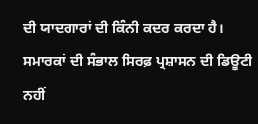ਦੀ ਯਾਦਗਾਰਾਂ ਦੀ ਕਿੰਨੀ ਕਦਰ ਕਰਦਾ ਹੈ। ਸਮਾਰਕਾਂ ਦੀ ਸੰਭਾਲ ਸਿਰਫ਼ ਪ੍ਰਸ਼ਾਸਨ ਦੀ ਡਿਊਟੀ ਨਹੀਂ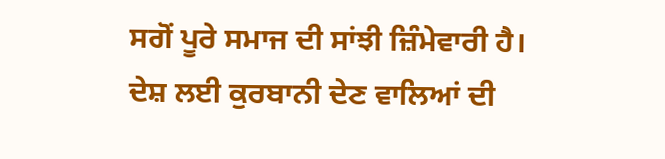ਸਗੋਂ ਪੂਰੇ ਸਮਾਜ ਦੀ ਸਾਂਝੀ ਜ਼ਿੰਮੇਵਾਰੀ ਹੈ। ਦੇਸ਼ ਲਈ ਕੁਰਬਾਨੀ ਦੇਣ ਵਾਲਿਆਂ ਦੀ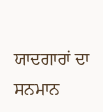ਯਾਦਗਾਰਾਂ ਦਾ ਸਨਮਾਨ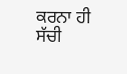ਕਰਨਾ ਹੀ ਸੱਚੀ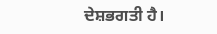ਦੇਸ਼ਭਗਤੀ ਹੈ।